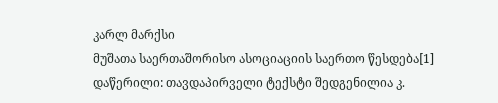კარლ მარქსი
მუშათა საერთაშორისო ასოციაციის საერთო წესდება[1]
დაწერილი: თავდაპირველი ტექსტი შედგენილია კ.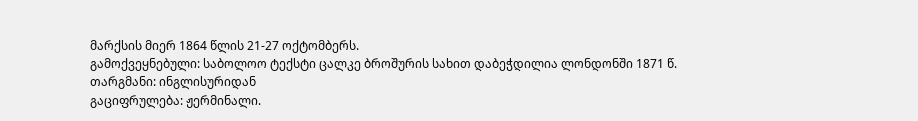მარქსის მიერ 1864 წლის 21-27 ოქტომბერს.
გამოქვეყნებული: საბოლოო ტექსტი ცალკე ბროშურის სახით დაბეჭდილია ლონდონში 1871 წ.
თარგმანი: ინგლისურიდან
გაციფრულება: ჟერმინალი.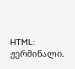HTML: ჟერმინალი.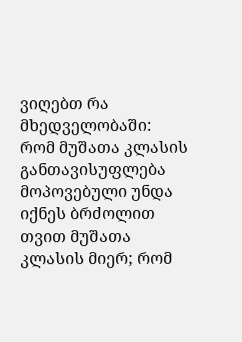ვიღებთ რა მხედველობაში:
რომ მუშათა კლასის განთავისუფლება მოპოვებული უნდა იქნეს ბრძოლით თვით მუშათა კლასის მიერ; რომ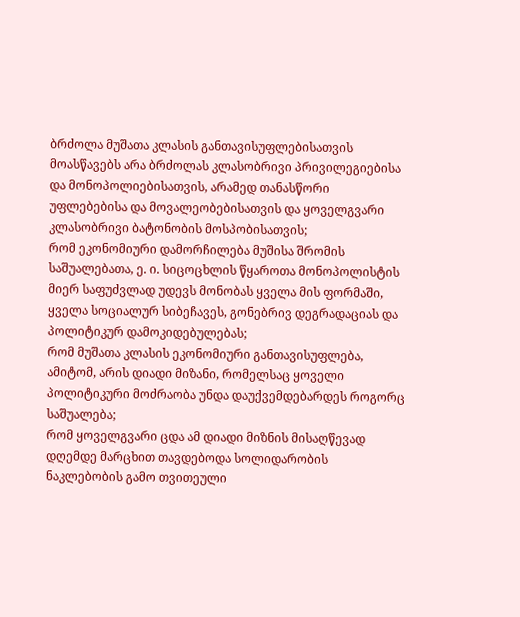ბრძოლა მუშათა კლასის განთავისუფლებისათვის მოასწავებს არა ბრძოლას კლასობრივი პრივილეგიებისა და მონოპოლიებისათვის, არამედ თანასწორი უფლებებისა და მოვალეობებისათვის და ყოველგვარი კლასობრივი ბატონობის მოსპობისათვის;
რომ ეკონომიური დამორჩილება მუშისა შრომის საშუალებათა, ე. ი. სიცოცხლის წყაროთა მონოპოლისტის მიერ საფუძვლად უდევს მონობას ყველა მის ფორმაში, ყველა სოციალურ სიბეჩავეს, გონებრივ დეგრადაციას და პოლიტიკურ დამოკიდებულებას;
რომ მუშათა კლასის ეკონომიური განთავისუფლება, ამიტომ, არის დიადი მიზანი, რომელსაც ყოველი პოლიტიკური მოძრაობა უნდა დაუქვემდებარდეს როგორც საშუალება;
რომ ყოველგვარი ცდა ამ დიადი მიზნის მისაღწევად დღემდე მარცხით თავდებოდა სოლიდარობის ნაკლებობის გამო თვითეული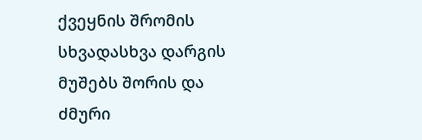ქვეყნის შრომის სხვადასხვა დარგის მუშებს შორის და ძმური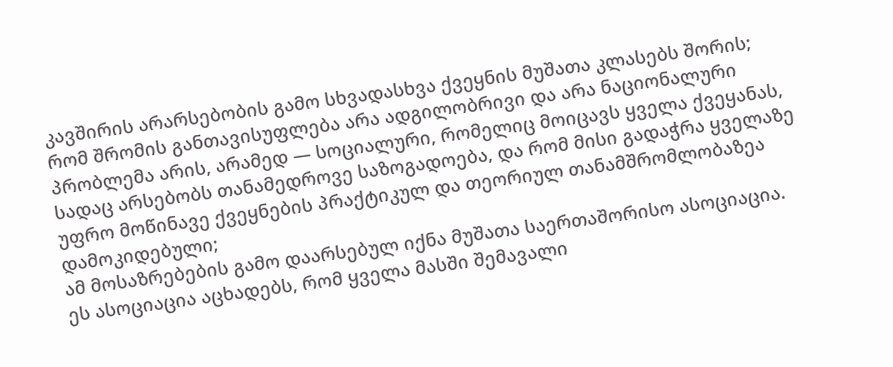კავშირის არარსებობის გამო სხვადასხვა ქვეყნის მუშათა კლასებს შორის;
რომ შრომის განთავისუფლება არა ადგილობრივი და არა ნაციონალური პრობლემა არის, არამედ — სოციალური, რომელიც მოიცავს ყველა ქვეყანას, სადაც არსებობს თანამედროვე საზოგადოება, და რომ მისი გადაჭრა ყველაზე უფრო მოწინავე ქვეყნების პრაქტიკულ და თეორიულ თანამშრომლობაზეა დამოკიდებული;
ამ მოსაზრებების გამო დაარსებულ იქნა მუშათა საერთაშორისო ასოციაცია.
ეს ასოციაცია აცხადებს, რომ ყველა მასში შემავალი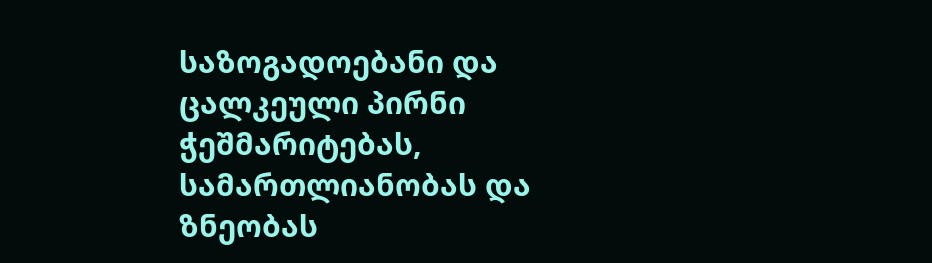საზოგადოებანი და ცალკეული პირნი ჭეშმარიტებას, სამართლიანობას და ზნეობას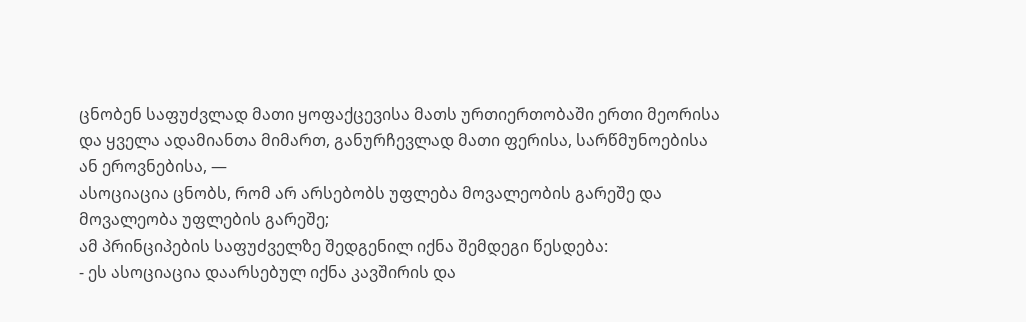ცნობენ საფუძვლად მათი ყოფაქცევისა მათს ურთიერთობაში ერთი მეორისა და ყველა ადამიანთა მიმართ, განურჩევლად მათი ფერისა, სარწმუნოებისა ან ეროვნებისა, —
ასოციაცია ცნობს, რომ არ არსებობს უფლება მოვალეობის გარეშე და მოვალეობა უფლების გარეშე;
ამ პრინციპების საფუძველზე შედგენილ იქნა შემდეგი წესდება:
- ეს ასოციაცია დაარსებულ იქნა კავშირის და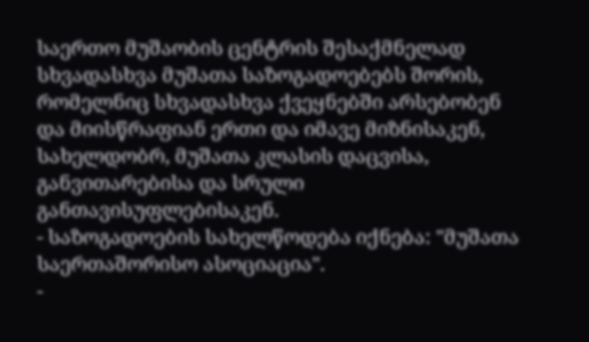საერთო მუშაობის ცენტრის შესაქმნელად სხვადასხვა მუშათა საზოგადოებებს შორის, რომელნიც სხვადასხვა ქვეყნებში არსებობენ და მიისწრაფიან ერთი და იმავე მიზნისაკენ, სახელდობრ, მუშათა კლასის დაცვისა, განვითარებისა და სრული განთავისუფლებისაკენ.
- საზოგადოების სახელწოდება იქნება: "მუშათა საერთაშორისო ასოციაცია".
-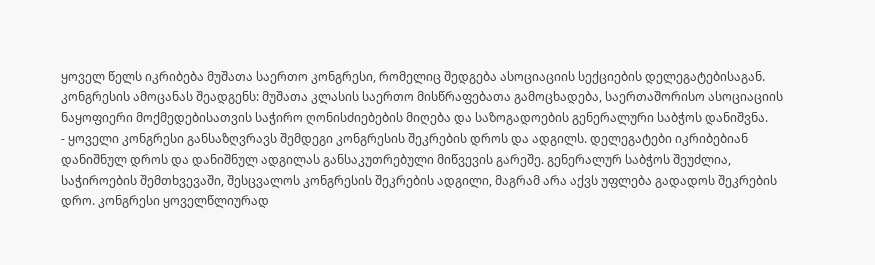ყოველ წელს იკრიბება მუშათა საერთო კონგრესი, რომელიც შედგება ასოციაციის სექციების დელეგატებისაგან. კონგრესის ამოცანას შეადგენს: მუშათა კლასის საერთო მისწრაფებათა გამოცხადება, საერთაშორისო ასოციაციის ნაყოფიერი მოქმედებისათვის საჭირო ღონისძიებების მიღება და საზოგადოების გენერალური საბჭოს დანიშვნა.
- ყოველი კონგრესი განსაზღვრავს შემდეგი კონგრესის შეკრების დროს და ადგილს. დელეგატები იკრიბებიან დანიშნულ დროს და დანიშნულ ადგილას განსაკუთრებული მიწვევის გარეშე. გენერალურ საბჭოს შეუძლია, საჭიროების შემთხვევაში, შესცვალოს კონგრესის შეკრების ადგილი, მაგრამ არა აქვს უფლება გადადოს შეკრების დრო. კონგრესი ყოველწლიურად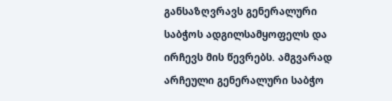განსაზღვრავს გენერალური საბჭოს ადგილსამყოფელს და ირჩევს მის წევრებს. ამგვარად არჩეული გენერალური საბჭო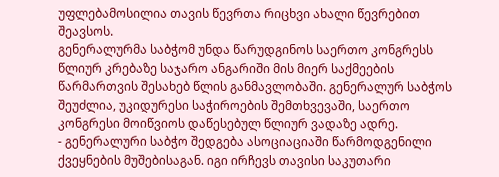უფლებამოსილია თავის წევრთა რიცხვი ახალი წევრებით შეავსოს.
გენერალურმა საბჭომ უნდა წარუდგინოს საერთო კონგრესს წლიურ კრებაზე საჯარო ანგარიში მის მიერ საქმეების წარმართვის შესახებ წლის განმავლობაში. გენერალურ საბჭოს შეუძლია, უკიდურესი საჭიროების შემთხვევაში, საერთო კონგრესი მოიწვიოს დაწესებულ წლიურ ვადაზე ადრე.
- გენერალური საბჭო შედგება ასოციაციაში წარმოდგენილი ქვეყნების მუშებისაგან. იგი ირჩევს თავისი საკუთარი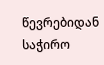წევრებიდან საჭირო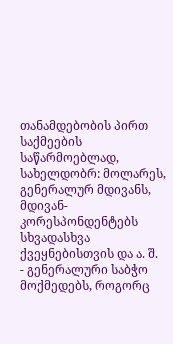თანამდებობის პირთ საქმეების საწარმოებლად, სახელდობრ: მოლარეს, გენერალურ მდივანს, მდივან-კორესპონდენტებს სხვადასხვა ქვეყნებისთვის და ა. შ.
- გენერალური საბჭო მოქმედებს, როგორც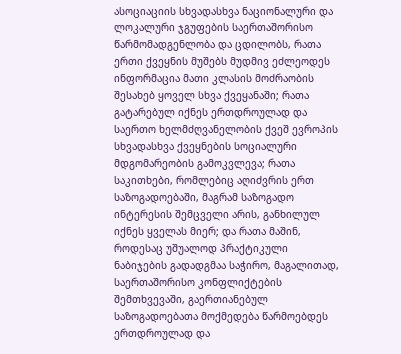ასოციაციის სხვადასხვა ნაციონალური და ლოკალური ჯგუფების საერთაშორისო წარმომადგენლობა და ცდილობს, რათა ერთი ქვეყნის მუშებს მუდმივ ეძლეოდეს ინფორმაცია მათი კლასის მოძრაობის შესახებ ყოველ სხვა ქვეყანაში; რათა გატარებულ იქნეს ერთდროულად და საერთო ხელმძღვანელობის ქვეშ ევროპის სხვადასხვა ქვეყნების სოციალური მდგომარეობის გამოკვლევა; რათა საკითხები, რომლებიც აღიძვრის ერთ საზოგადოებაში, მაგრამ საზოგადო ინტერესის შემცველი არის, განხილულ იქნეს ყველას მიერ; და რათა მაშინ, როდესაც უშუალოდ პრაქტიკული ნაბიჯების გადადგმაა საჭირო, მაგალითად, საერთაშორისო კონფლიქტების შემთხვევაში, გაერთიანებულ საზოგადოებათა მოქმედება წარმოებდეს ერთდროულად და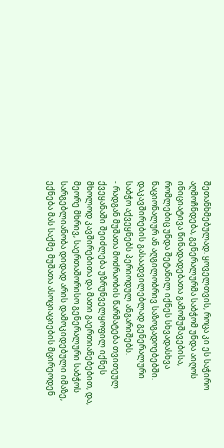შეთანხმებულად. ყოველთვის, როცა კი ეს საჭირო აღმოჩნდება, გენერალურმა საბჭომ უნდა აიღოს ინიციატივა წინადადებათა გამომუშავებისა, რომლებიც უნდა შეტანილ იქნეს სხვადასხვა ნაციონალურ ან აღგილობრივ საზოგადოებებში. დაკავშირების გასაადვილებლად გენერალური საბჭო აქვეყნებს პერიოდულ ანგარიშებს.
- რადგან მუშათა მოძრაობის წარმატება თვითეულ ქვეყანაში შეიძლება უზრუნველყოფილ იქნეს მხოლოდ კავშირებითა და მათი გაერთიანებებით, და, მეორე მხრივ, საერთაშორისო გენერალური საბჭოს სარგებლიანობა დიდად არის დამოკიდებული იმაზე, ექნება მას საქმე მუშათა ასოციაციების მცირეოდენ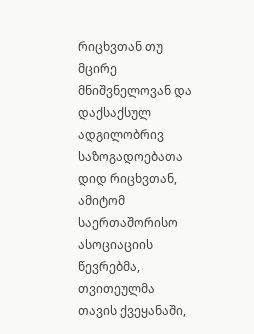რიცხვთან თუ მცირე მნიშვნელოვან და დაქსაქსულ ადგილობრივ საზოგადოებათა დიდ რიცხვთან, ამიტომ საერთაშორისო ასოციაციის წევრებმა, თვითეულმა თავის ქვეყანაში,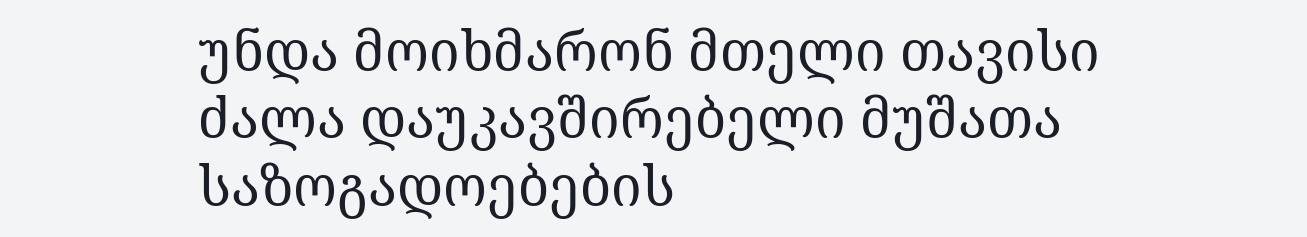უნდა მოიხმარონ მთელი თავისი ძალა დაუკავშირებელი მუშათა საზოგადოებების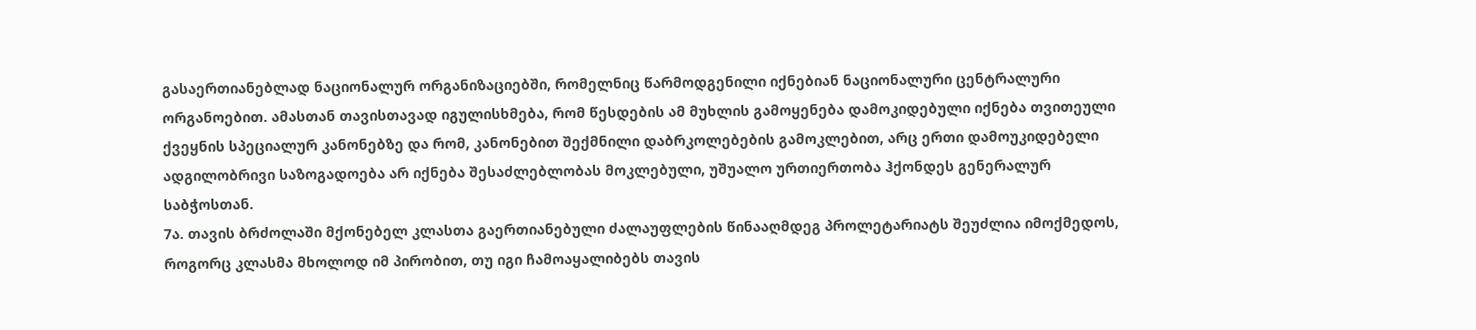გასაერთიანებლად ნაციონალურ ორგანიზაციებში, რომელნიც წარმოდგენილი იქნებიან ნაციონალური ცენტრალური ორგანოებით. ამასთან თავისთავად იგულისხმება, რომ წესდების ამ მუხლის გამოყენება დამოკიდებული იქნება თვითეული ქვეყნის სპეციალურ კანონებზე და რომ, კანონებით შექმნილი დაბრკოლებების გამოკლებით, არც ერთი დამოუკიდებელი ადგილობრივი საზოგადოება არ იქნება შესაძლებლობას მოკლებული, უშუალო ურთიერთობა ჰქონდეს გენერალურ საბჭოსთან.
7ა. თავის ბრძოლაში მქონებელ კლასთა გაერთიანებული ძალაუფლების წინააღმდეგ პროლეტარიატს შეუძლია იმოქმედოს, როგორც კლასმა მხოლოდ იმ პირობით, თუ იგი ჩამოაყალიბებს თავის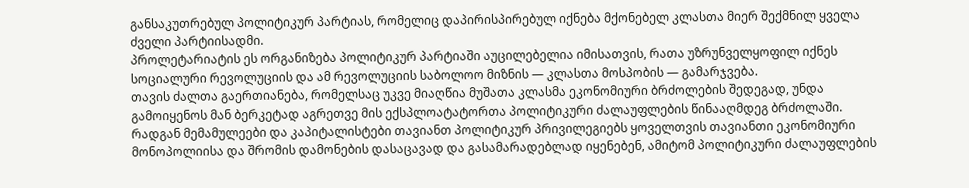განსაკუთრებულ პოლიტიკურ პარტიას, რომელიც დაპირისპირებულ იქნება მქონებელ კლასთა მიერ შექმნილ ყველა ძველი პარტიისადმი.
პროლეტარიატის ეს ორგანიზება პოლიტიკურ პარტიაში აუცილებელია იმისათვის, რათა უზრუნველყოფილ იქნეს სოციალური რევოლუციის და ამ რევოლუციის საბოლოო მიზნის — კლასთა მოსპობის — გამარჯვება.
თავის ძალთა გაერთიანება, რომელსაც უკვე მიაღწია მუშათა კლასმა ეკონომიური ბრძოლების შედეგად, უნდა გამოიყენოს მან ბერკეტად აგრეთვე მის ექსპლოატატორთა პოლიტიკური ძალაუფლების წინააღმდეგ ბრძოლაში.
რადგან მემამულეები და კაპიტალისტები თავიანთ პოლიტიკურ პრივილეგიებს ყოველთვის თავიანთი ეკონომიური მონოპოლიისა და შრომის დამონების დასაცავად და გასამარადებლად იყენებენ, ამიტომ პოლიტიკური ძალაუფლების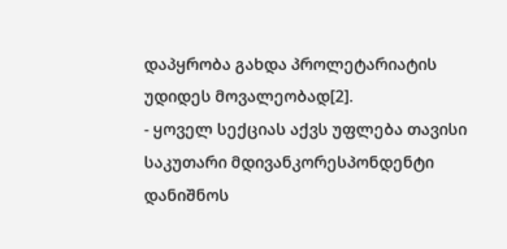დაპყრობა გახდა პროლეტარიატის უდიდეს მოვალეობად[2].
- ყოველ სექციას აქვს უფლება თავისი საკუთარი მდივანკორესპონდენტი დანიშნოს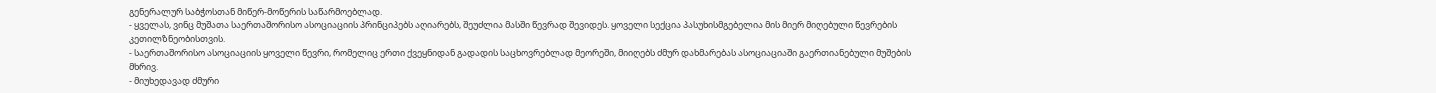გენერალურ საბჭოსთან მიწერ-მოწერის საწარმოებლად.
- ყველას, ვინც მუშათა საერთაშორისო ასოციაციის პრინციპებს აღიარებს, შეუძლია მასში წევრად შევიდეს. ყოველი სექცია პასუხისმგებელია მის მიერ მიღებული წევრების კეთილზნეობისთვის.
- საერთაშორისო ასოციაციის ყოველი წევრი, რომელიც ერთი ქვეყნიდან გადადის საცხოვრებლად მეორეში, მიიღებს ძმურ დახმარებას ასოციაციაში გაერთიანებული მუშების მხრივ.
- მიუხედავად ძმური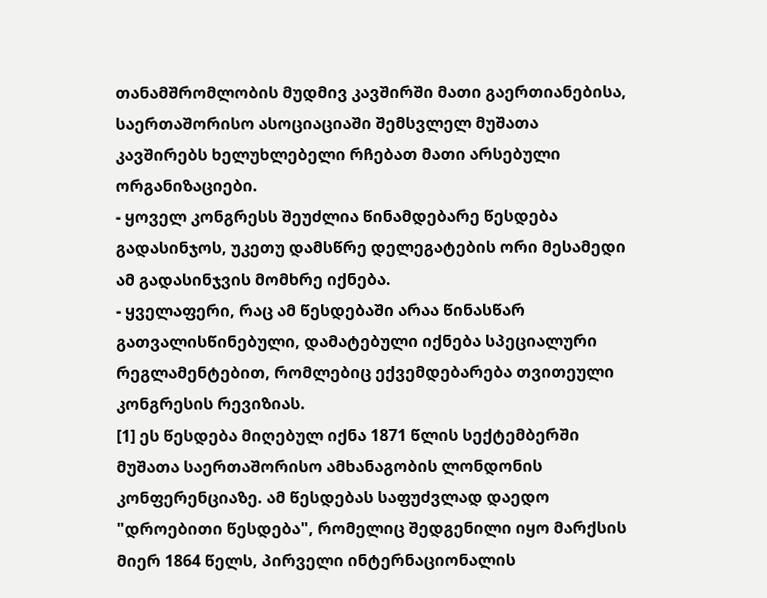თანამშრომლობის მუდმივ კავშირში მათი გაერთიანებისა, საერთაშორისო ასოციაციაში შემსვლელ მუშათა კავშირებს ხელუხლებელი რჩებათ მათი არსებული ორგანიზაციები.
- ყოველ კონგრესს შეუძლია წინამდებარე წესდება გადასინჯოს, უკეთუ დამსწრე დელეგატების ორი მესამედი ამ გადასინჯვის მომხრე იქნება.
- ყველაფერი, რაც ამ წესდებაში არაა წინასწარ გათვალისწინებული, დამატებული იქნება სპეციალური რეგლამენტებით, რომლებიც ექვემდებარება თვითეული კონგრესის რევიზიას.
[1] ეს წესდება მიღებულ იქნა 1871 წლის სექტემბერში მუშათა საერთაშორისო ამხანაგობის ლონდონის კონფერენციაზე. ამ წესდებას საფუძვლად დაედო "დროებითი წესდება", რომელიც შედგენილი იყო მარქსის მიერ 1864 წელს, პირველი ინტერნაციონალის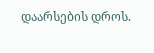დაარსების დროს.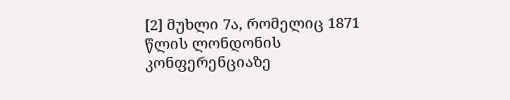[2] მუხლი 7ა, რომელიც 1871 წლის ლონდონის კონფერენციაზე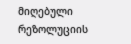მიღებული რეზოლუციის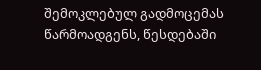შემოკლებულ გადმოცემას წარმოადგენს, წესდებაში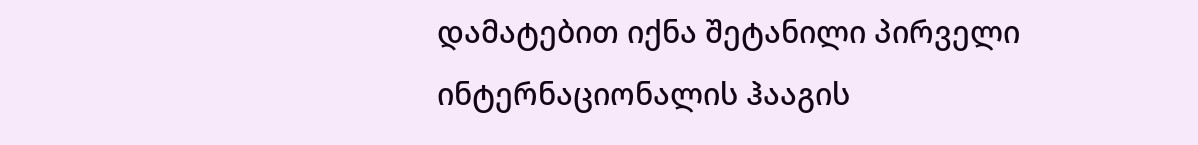დამატებით იქნა შეტანილი პირველი ინტერნაციონალის ჰააგის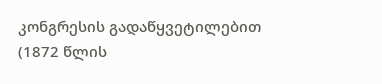კონგრესის გადაწყვეტილებით (1872 წლის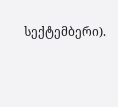სექტემბერი).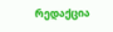რედაქცია